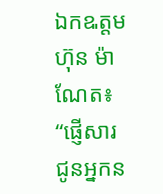ឯកឩត្តម ហ៊ុន ម៉ាណែត៖ “ផ្ញើសារជូនអ្នកន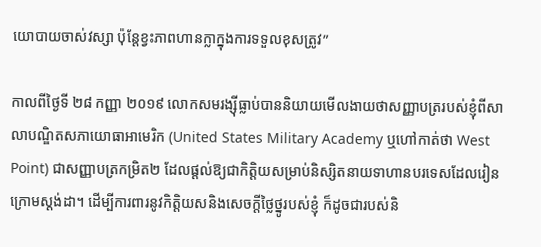យោបាយចាស់វស្សា ប៉ុន្តែខ្វះភាពហានក្លាក្នុងការទទួលខុសត្រូវ”

កាលពីថ្ងៃទី ២៨ កញ្ញា ២០១៩ លោកសមរង្ស៊ីធ្លាប់បាននិយាយមើលងាយថាសញ្ញាបត្ររបស់ខ្ញុំពីសាលាបណ្ឌិតសភាយោធាអាមេរិក (United States Military Academy ឬហៅកាត់ថា West Point) ជាសញ្ញាបត្រកម្រិត២ ដែលផ្ដល់ឱ្យជាកិត្តិយសម្រាប់និស្សិតនាយទាហានបរទេសដែលរៀនក្រោមស្តង់ដា។ ដើម្បីការពារនូវកិត្តិយសនិងសេចក្តីថ្លៃថ្នូរបស់ខ្ញុំ ក៏ដូចជារបស់និ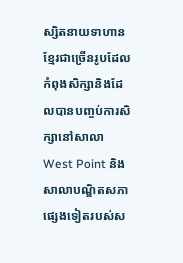ស្សិតនាយទាហានខ្មែរជាច្រើនរូបដែលកំពុងសិក្សានិងដែលបានបញ្ចប់ការសិក្សានៅសាលា West Point និងសាលាបណ្ឌិតសភាផ្សេងទៀតរបស់ស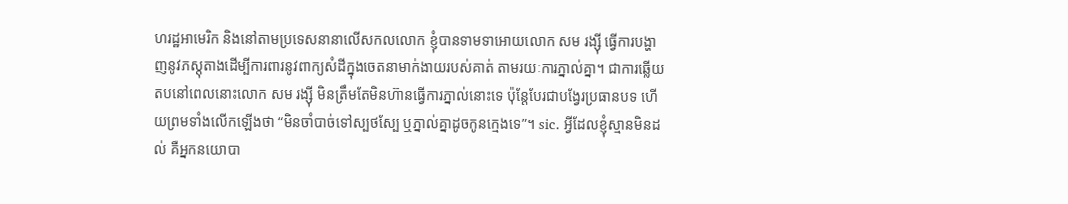ហរដ្ឋអាមេរិក និងនៅតាមប្រទេសនានាលើសកលលោក ខ្ញុំបានទាមទាអោយលោក សម រង្ស៊ី ធ្វើការបង្ហាញនូវភស្តុតាងដើម្បីការពារនូវពាក្យសំដីក្នុងចេតនាមាក់ងាយរបស់គាត់ តាមរយៈការភ្នាល់គ្នា។ ជាការឆ្លើយតបនៅពេលនោះលោក សម រង្ស៊ី មិនត្រឹមតែមិនហ៊ានធ្វើការភ្នាល់នោះទេ ប៉ុន្តែបែរជាបង្វែរប្រធានបទ ហើយព្រមទាំងលើកឡើងថា “មិនចាំបាច់ទៅស្បថស្បែ ឬភ្នាល់គ្នាដូចកូនក្មេងទេ”។ sic. អ្វីដែលខ្ញុំស្មានមិនដល់ គឺអ្នកនយោបា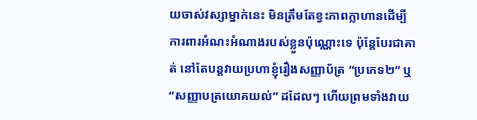យចាស់វស្សាម្នាក់នេះ មិនត្រឹមតែខ្វះភាពក្លាហានដើម្បីការពារអំណះអំណាងរបស់ខ្លួនប៉ុណ្ណោះទេ ប៉ុន្តែបែរជាគាត់ នៅតែបន្តវាយប្រហាខ្ញុំរឿងសញ្ញាប័ត្រ “ប្រភេទ២” ឬ “សញ្ញាបត្រយោគយល់” ដដែលៗ ហើយព្រមទាំងវាយ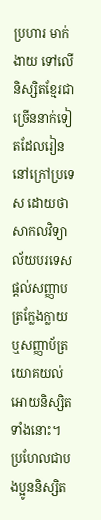ប្រហារ មាក់ងាយ ទៅលើនិស្សិតខ្មែរជាច្រើននាក់ទៀតដែលរៀននៅក្រៅប្រទេស ដោយថាសាកលវិទ្យាល័យបរទេសផ្ដល់សញ្ញាបត្រក្លែងក្លាយ ឬសញ្ញាប័ត្រយោគយល់ អោយនិស្សិតទាំងនោះ។ ប្រហែលជាបងប្អូននិស្សិត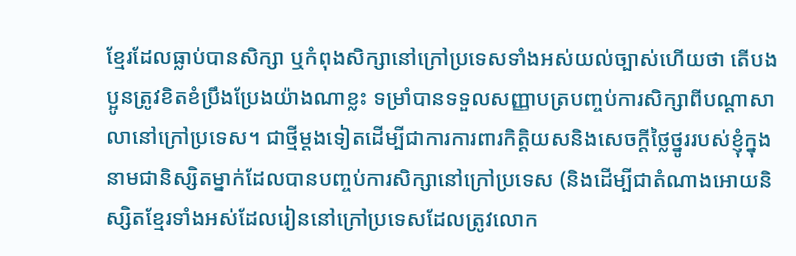ខ្មែរដែលធ្លាប់បានសិក្សា ឬកំពុងសិក្សានៅក្រៅប្រទេសទាំងអស់យល់ច្បាស់ហើយថា តើបងប្អូនត្រូវខិតខំប្រឹងប្រែងយ៉ាងណាខ្លះ ទម្រាំបានទទួលសញ្ញាបត្របញ្ចប់ការសិក្សាពីបណ្តាសាលានៅក្រៅប្រទេស។ ជាថ្មីម្ដងទៀតដើម្បីជាការការពារកិត្តិយសនិងសេចក្តីថ្លៃថ្នូររបស់ខ្ញុំក្នុងនាមជានិស្សិតម្នាក់ដែលបានបញ្ចប់ការសិក្សានៅក្រៅប្រទេស (និងដើម្បីជាតំណាងអោយនិស្សិតខ្មែរទាំងអស់ដែលរៀននៅក្រៅប្រទេសដែលត្រូវលោក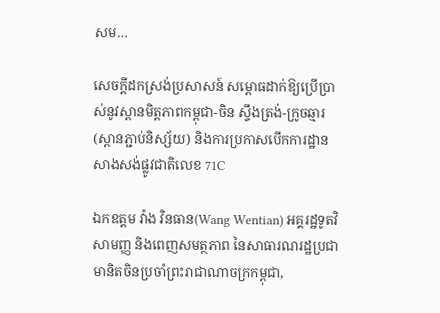សម…

សេចក្តីដកស្រង់ប្រសាសន៍ សម្ពោធដាក់ឱ្យប្រើប្រាស់នូវស្ពានមិត្តភាពកម្ពុជា-ចិន ស្ទឹងត្រង់-ក្រូចឆ្មារ (ស្ពានភ្ជាប់និស្ស័យ) និងការប្រកាសបើកការដ្ឋានសាងសង់ផ្លូវជាតិលេខ 71C

ឯកឧត្តម វ៉ាង វិនធាន(Wang Wentian) អគ្គរដ្ឋទូតវិសាមញ្ញ និងពេញសមត្ថភាព នៃសាធារណរដ្ឋប្រជា មានិតចិនប្រចាំព្រះរាជាណាចក្រកម្ពុជា,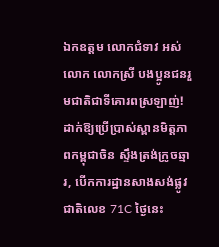ឯកឧត្តម លោកជំទាវ អស់លោក លោកស្រី បងប្អូនជនរួមជាតិជាទីគោរពស្រឡាញ់! ដាក់ឱ្យប្រើប្រាស់ស្ពានមិត្តភាពកម្ពុជាចិន ស្ទឹងត្រង់ក្រូចឆ្មារ, បើកការដ្ឋានសាងសង់ផ្លូវជាតិលេខ 71C ថ្ងៃនេះ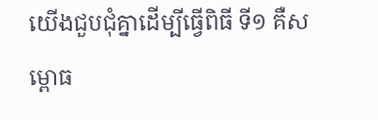យើងជួបជុំគ្នាដើម្បីធ្វើពិធី ទី១ គឺសម្ពោធ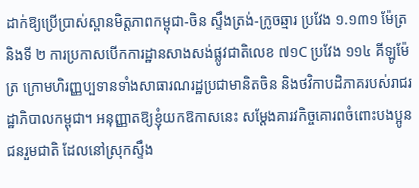ដាក់ឱ្យប្រើប្រាស់ស្ពានមិត្តភាពកម្ពុជា-ចិន ស្ទឹងត្រង់-ក្រូចឆ្មារ ប្រវែង ១.១៣១ ម៉ែត្រ និងទី ២ ការប្រកាសបើកការដ្ឋានសាងសង់ផ្លូវជាតិលេខ ៧១C ប្រវែង ១១៤ គីឡូម៉ែត្រ ក្រោមហិរញ្ញប្បទានទាំងសាធារណរដ្ឋប្រជាមានិតចិន និងថវិកាបដិភាគរបស់រាជរដ្ឋាភិបាលកម្ពុជា។ អនុញ្ញាតឱ្យខ្ញុំយកឱកាសនេះ សម្តែងគារវកិច្ចគោរពចំពោះបងប្អូនជនរួមជាតិ ដែលនៅស្រុកស្ទឹង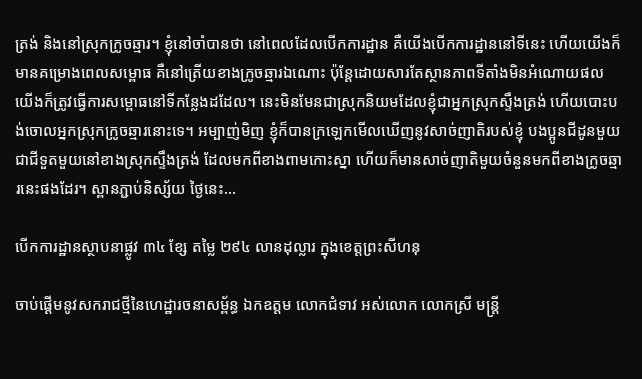ត្រង់ និងនៅស្រុកក្រូចឆ្មារ។ ខ្ញុំនៅចាំបានថា នៅពេលដែលបើកការដ្ឋាន គឺយើងបើកការដ្ឋាននៅទីនេះ ហើយយើងក៏មានគម្រោងពេលសម្ពោធ គឺនៅត្រើយខាងក្រូចឆ្មារឯណោះ ប៉ុន្តែដោយសារតែស្ថានភាពទីតាំងមិនអំណោយផល យើងក៏ត្រូវធ្វើការសម្ពោធនៅទីកន្លែងដដែល។ នេះមិនមែនជាស្រុកនិយមដែលខ្ញុំជាអ្នកស្រុកស្ទឹងត្រង់ ហើយបោះបង់ចោលអ្នកស្រុកក្រូចឆ្មារនោះទេ។ អម្បាញ់មិញ ខ្ញុំក៏បានក្រឡេកមើលឃើញនូវសាច់ញាតិរបស់ខ្ញុំ បងប្អូនជីដូនមួយ ជាជីទួតមួយនៅខាងស្រុកស្ទឹងត្រង់ ដែលមកពីខាងពាមកោះស្នា ហើយក៏មានសាច់ញាតិមួយចំនួនមកពីខាងក្រូចឆ្មារនេះផងដែរ។ ស្ពានភ្ជាប់និស្ស័យ ថ្ងៃនេះ…

បើកការដ្ឋានស្ថាបនាផ្លូវ ៣៤ ខ្សែ តម្លៃ ២៩៤ លានដុល្លារ ក្នុងខេត្តព្រះសីហនុ

ចាប់ផ្តើមនូវសករាជថ្មីនៃហេដ្ឋារចនាសម្ព័ន្ធ ឯកឧត្តម លោកជំទាវ អស់លោក លោកស្រី មន្ត្រី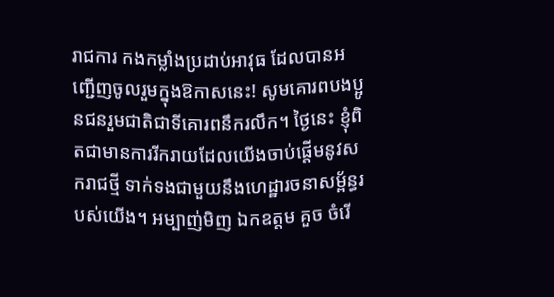រាជការ កងកម្លាំងប្រដាប់អាវុធ ដែលបានអញ្ជើញចូលរួមក្នុងឱកាសនេះ! សូមគោរពបងប្អូនជនរួមជាតិជាទីគោរពនឹករលឹក។ ថ្ងៃនេះ ខ្ញុំពិតជាមានការរីករាយដែលយើងចាប់ផ្តើមនូវសករាជថ្មី ទាក់ទងជាមួយនឹងហេដ្ឋារចនាសម្ព័ន្ធរបស់យើង។ អម្បាញ់មិញ ឯកឧត្តម គួច ចំរើ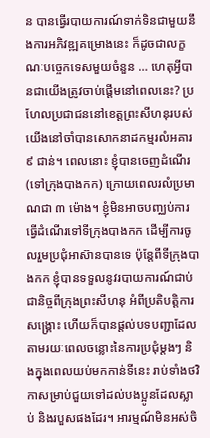ន បានធ្វើរបាយការណ៍ទាក់ទិនជាមួយនឹងការអភិវឌ្ឍគម្រោងនេះ ក៏ដូចជាលក្ខណៈបច្ចេកទេសមួយចំនួន … ហេតុអ្វីបានជាយើងត្រូវចាប់ផ្តើមនៅពេលនេះ? ប្រហែលប្រជាជននៅខេត្តព្រះសីហនុរបស់យើងនៅចាំបានសោកនាដកម្មរលំអគារ ៩ ជាន់។ ពេលនោះ ខ្ញុំបានចេញដំណើរ(ទៅក្រុងបាងកក) ក្រោយពេលរលំប្រមាណជា ៣ ម៉ោង។ ខ្ញុំមិនអាចបញ្ឈប់ការធ្វើដំណើរទៅទីក្រុងបាងកក ដើម្បីការចូលរួមប្រជុំអាស៊ានបានទេ ប៉ុន្តែពីទីក្រុងបាងកក ខ្ញុំបានទទួលនូវរបាយការណ៍ជាប់ជានិច្ចពីក្រុងព្រះសីហនុ អំពីប្រតិបត្តិការសង្គ្រោះ ហើយក៏បានផ្តល់បទបញ្ជាដែលតាមរយៈពេលចន្លោះនៃការប្រជុំម្តងៗ និងក្នុងពេលយប់មកកាន់ទីនេះ រាប់ទាំងថវិកាសម្រាប់ជួយទៅដល់បងប្អូនដែលស្លាប់ និងរបួសផងដែរ។ អារម្មណ៍មិនអស់ចិ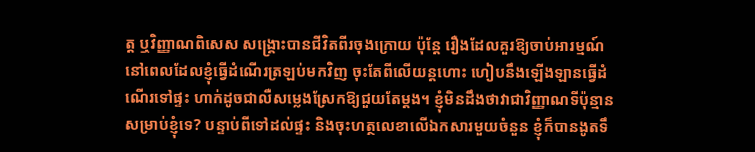ត្ត ឬវិញ្ញាណពិសេស សង្គ្រោះបានជីវិតពីរចុងក្រោយ ប៉ុន្តែ រឿងដែលគួរឱ្យចាប់អារម្មណ៍ នៅពេលដែលខ្ញុំធ្វើដំណើរត្រឡប់មកវិញ ចុះតែពីលើយន្តហោះ ហៀបនឹងឡើងឡានធ្វើដំណើរទៅផ្ទះ ហាក់ដូចជាលឺសម្លេងស្រែកឱ្យជួយតែម្តង។ ខ្ញុំមិនដឹងថាវាជាវិញ្ញាណទីប៉ុន្មានសម្រាប់ខ្ញុំទេ? បន្ទាប់ពីទៅដល់ផ្ទះ និងចុះហត្ថលេខាលើឯកសារមួយចំនួន ខ្ញុំក៏បានងូតទឹ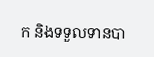ក និងទទួលទានបា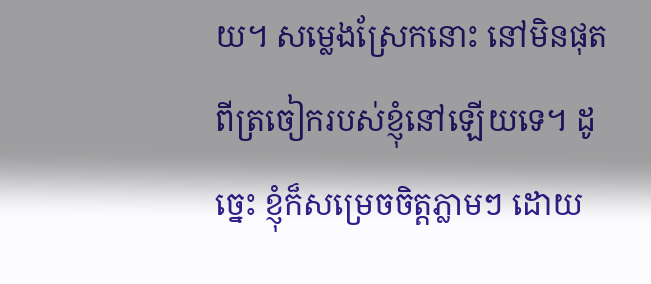យ។ សម្លេងស្រែកនោះ នៅមិនផុតពីត្រចៀករបស់ខ្ញុំនៅឡើយទេ។ ដូច្នេះ ខ្ញុំក៏សម្រេចចិត្តភ្លាមៗ ដោយ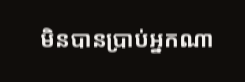មិនបានប្រាប់អ្នកណា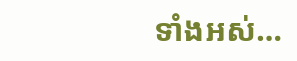ទាំងអស់…